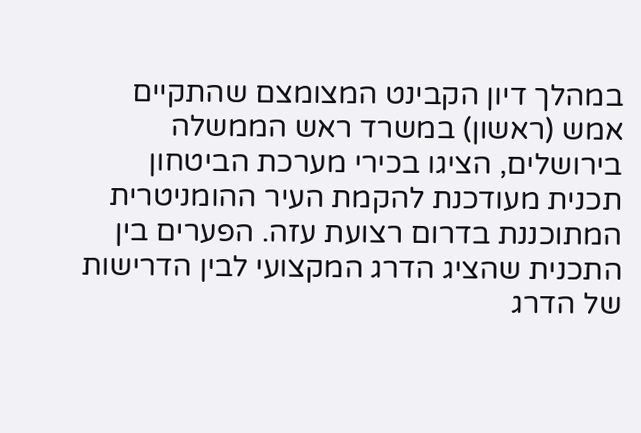במהלך דיון הקבינט המצומצם שהתקיים אמש (ראשון) במשרד ראש הממשלה בירושלים, הציגו בכירי מערכת הביטחון תכנית מעודכנת להקמת העיר ההומניטרית המתוכננת בדרום רצועת עזה. הפערים בין התכנית שהציג הדרג המקצועי לבין הדרישות של הדרג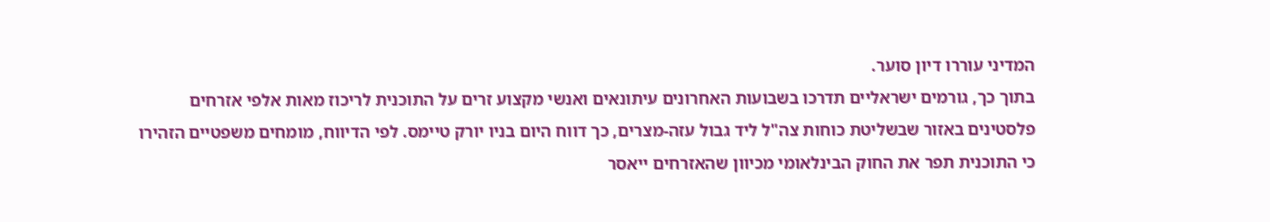המדיני עוררו דיון סוער.
בתוך כך, גורמים ישראליים תדרכו בשבועות האחרונים עיתונאים ואנשי מקצוע זרים על התוכנית לריכוז מאות אלפי אזרחים פלסטינים באזור שבשליטת כוחות צה"ל ליד גבול עזה-מצרים, כך דווח היום בניו יורק טיימס. לפי הדיווח, מומחים משפטיים הזהירו כי התוכנית תפר את החוק הבינלאומי מכיוון שהאזרחים ייאסר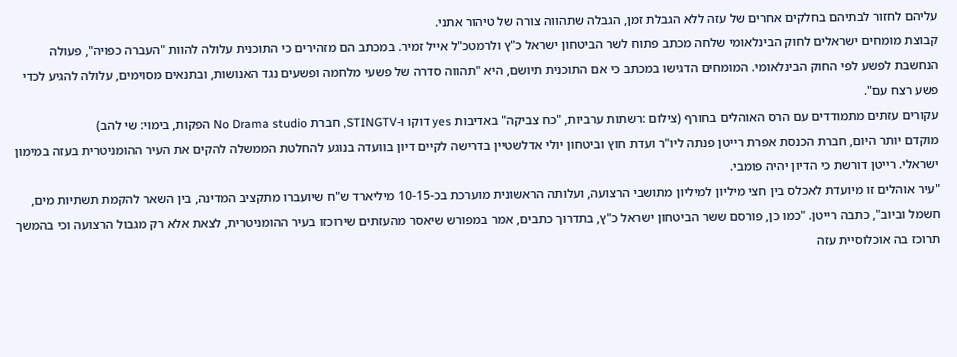עליהם לחזור לבתיהם בחלקים אחרים של עזה ללא הגבלת זמן, הגבלה שתהווה צורה של טיהור אתני.
קבוצת מומחים ישראלים לחוק הבינלאומי שלחה מכתב פתוח לשר הביטחון ישראל כ"ץ ולרמטכ"ל אייל זמיר. במכתב הם מזהירים כי התוכנית עלולה להוות "העברה כפויה", פעולה הנחשבת לפשע לפי החוק הבינלאומי. המומחים הדגישו במכתב כי אם התוכנית תיושם, היא "תהווה סדרה של פשעי מלחמה ופשעים נגד האנושות, ובתנאים מסוימים, עלולה להגיע לכדי פשע רצח עם".
עקורים עזתים מתמודדים עם הרס האוהלים בחורף (צילום :רשתות ערביות, "כח צביקה" באדיבות yes דוקו ו-STINGTV, חברת No Drama studio הפקות, בימוי: שי להב)
מוקדם יותר היום, חברת הכנסת אפרת רייטן פנתה ליו"ר ועדת חוץ וביטחון יולי אדלשטיין בדרישה לקיים דיון בוועדה בנוגע להחלטת הממשלה להקים את העיר ההומניטרית בעזה במימון ישראלי. רייטן דורשת כי הדיון יהיה פומבי.
"עיר אוהלים זו מיועדת לאכלס בין חצי מיליון למיליון מתושבי הרצועה, ועלותה הראשונית מוערכת בכ-10-15 מיליארד ש"ח שיועברו מתקציב המדינה, בין השאר להקמת תשתיות מים, חשמל וביוב", כתבה רייטן. "כמו כן, פורסם ששר הביטחון ישראל כ"ץ, בתדרוך כתבים, אמר במפורש שיאסר מהעזתים שירוכזו בעיר ההומניטרית, לצאת אלא רק מגבול הרצועה וכי בהמשך תרוכז בה אוכלוסיית עזה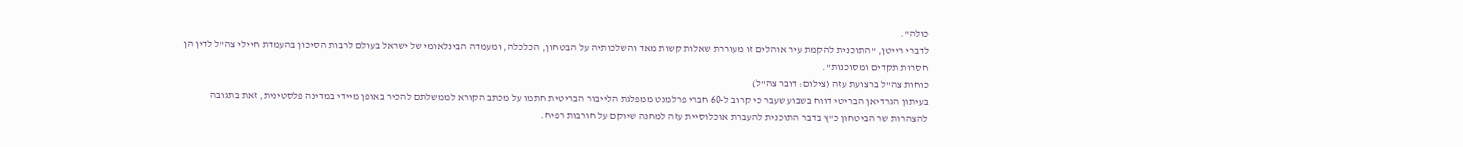כולה".
לדברי רייטן, "התוכנית להקמת עיר אוהלים זו מעוררת שאלות קשות מאד והשלכותיה על הבטחון, הכלכלה, ומעמדה הבינלאומי של ישראל בעולם לרבות הסיכון בהעמדת חיילי צה"ל לדין הן חסרות תקדים ומסוכנות".
כוחות צה"ל ברצועת עזה (צילום: דובר צה"ל)
בעיתון הגרדיאן הבריטי דווח בשבוע שעבר כי קרוב ל-60 חברי פרלמנט ממפלגת הלייבור הבריטית חתמו על מכתב הקורא לממשלתם להכיר באופן מיידי במדינה פלסטינית, זאת בתגובה להצהרות שר הביטחון כ"ץ בדבר התוכנית להעברת אוכלוסיית עזה למחנה שיוקם על חורבות רפיח.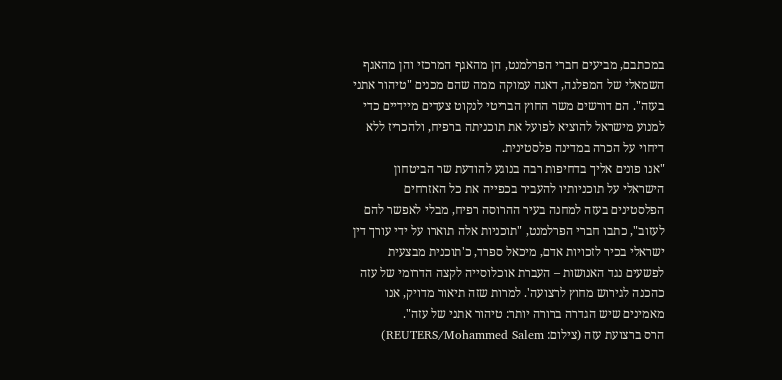במכתבם, מביעים חברי הפרלמנט, הן מהאגף המרכזי והן מהאגף השמאלי של המפלגה, דאגה עמוקה ממה שהם מכנים "טיהור אתני בעזה". הם דורשים משר החוץ הבריטי לנקוט צעדים מיידיים כדי למנוע מישראל להוציא לפועל את תוכניתה ברפיח, ולהכריז ללא דיחוי על הכרה במדינה פלסטינית.
"אנו פונים אליך בדחיפות רבה בנוגע להודעת שר הביטחון הישראלי על תוכניותיו להעביר בכפייה את כל האזרחים הפלסטינים בעזה למחנה בעיר ההרוסה רפיח, מבלי לאפשר להם לעזוב", כתבו חברי הפרלמנט, "תוכניות אלה תוארו על ידי עורך דין ישראלי בכיר לזכויות אדם, מיכאל ספרד, כ'תוכנית מבצעית לפשעים נגד האנושות – העברת אוכלוסייה לקצה הדרומי של עזה כהכנה לגירוש מחוץ לרצועה'. למרות שזה תיאור מדויק, אנו מאמינים שיש הגדרה ברורה יותר: טיהור אתני של עזה".
הרס ברצועת עזה (צילום: REUTERS/Mohammed Salem)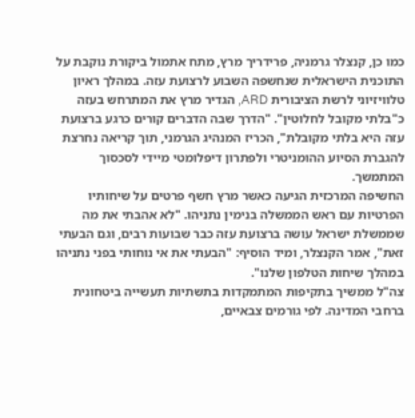כמו כן, קנצלר גרמניה, פרידריך מרץ, מתח אתמול ביקורת נוקבת על התוכנית הישראלית שנחשפה השבוע לרצועת עזה. במהלך ראיון טלוויזיוני לרשת הציבורית ARD, הגדיר מרץ את המתרחש בעזה כ"בלתי מקובל לחלוטין". "הדרך שבה הדברים קורים כרגע ברצועת עזה היא בלתי מקובלת", הכריז המנהיג הגרמני, תוך קריאה נחרצת להגברת הסיוע ההומניטרי ולפתרון דיפלומטי מיידי לסכסוך המתמשך.
החשיפה המרכזית הגיעה כאשר מרץ חשף פרטים על שיחותיו הפרטיות עם ראש הממשלה בנימין נתניהו. "לא אהבתי את מה שממשלת ישראל עושה ברצועת עזה כבר שבועות רבים, וגם הבעתי זאת", אמר הקנצלר, ומיד הוסיף: "הבעתי את אי נוחותי בפני נתניהו במהלך שיחות הטלפון שלנו".
צה"ל ממשיך בתקיפות המתמקדות בתשתיות תעשייה ביטחונית ברחבי המדינה. לפי גורמים צבאיים,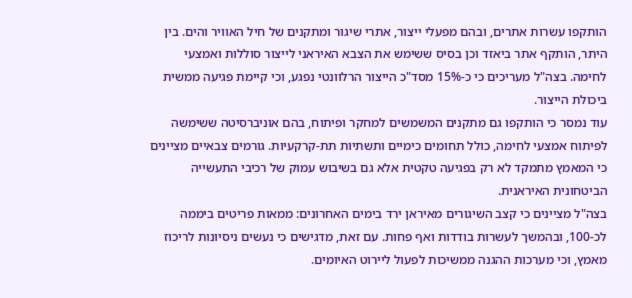הותקפו עשרות אתרים, ובהם מפעלי ייצור, אתרי שיגור ומתקנים של חיל האוויר והים. בין היתר, הותקף אתר ביאזד וכן בסיס ששימש את הצבא האיראני לייצור סוללות ואמצעי לחימה. בצה"ל מעריכים כי כ-15% מסד"כ הייצור הרלוונטי נפגע, וכי קיימת פגיעה ממשית ביכולת הייצור.
עוד נמסר כי הותקפו גם מתקנים המשמשים למחקר ופיתוח, בהם אוניברסיטה ששימשה לפיתוח אמצעי לחימה, כולל תחומים כימיים ותשתיות תת-קרקעיות. גורמים צבאיים מציינים כי המאמץ מתמקד לא רק בפגיעה טקטית אלא גם בשיבוש עמוק של רכיבי התעשייה הביטחונית האיראנית.
בצה"ל מציינים כי קצב השיגורים מאיראן ירד בימים האחרונים: ממאות פריטים ביממה לכ-100, ובהמשך לעשרות בודדות ואף פחות. עם זאת, מדגישים כי נעשים ניסיונות לריכוז מאמץ, וכי מערכות ההגנה ממשיכות לפעול ליירוט האיומים.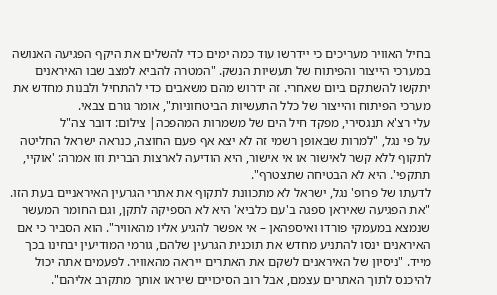בחיל האוויר מעריכים כי יידרשו עוד כמה ימים כדי להשלים את היקף הפגיעה האנושה במערכי הייצור והפיתוח של תעשיות הנשק. "המטרה להביא למצב שבו האיראנים יתקשו להשתקם ביום שאחרי. זה ידרוש מהם משאבים כדי להתחיל ולבנות מחדש את מערכי הפיתוח והייצור של כלל התעשיות הביטחוניות", אומר גורם צבאי.
עלי רצ'א תנגסירי, מפקד חיל הים של משמרות המהפכה| צילום: דובר צה"ל
על פי נגל, "למרות שבאופן רשמי זה לא יצא אף פעם החוצה, כנראה ישראל החליטה לתקוף ללא קשר לאישור או אי אישור, היא הודיעה לארצות הברית וזו אמרה: 'אוקיי, תתקפי'. היא לא הבטיחה שתצטרף".
לדעתו של פרופ' נגל, ישראל לא מתכוונת לתקוף את אתרי הגרעין האיראניים בעת הזו. "את הפגיעה שאיראן ספגה ב'עם כלביא' היא לא הספיקה לתקן, וגם החומר המעשר שנמצא במעמקי פורדו ואיספהאן – אי אפשר להגיע אליו מהאוויר". הוא הסביר כי אם האיראנים ינסו להתניע מחדש את תוכנית הגרעין שלהם, גורמי המודיעין יבחינו בכך מייד. "ניסיון של האיראנים לשקם את האתרים ייראה מהאוויר. לפעמים אתה יכול להיכנס לתוך האתרים עצמם, אבל רוב הסיכויים שיראו אותך מתקרב אליהם".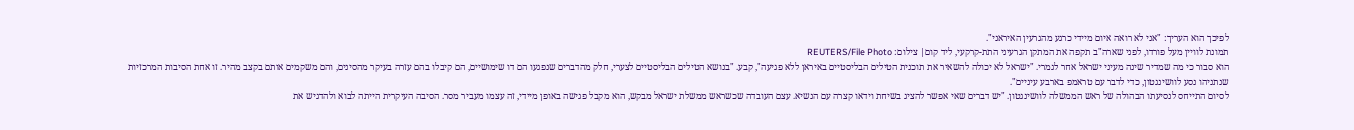לפיכך הוא העריך: "אני לא רואה איום מיידי כרגע מהגרעין האיראני".
תמונת לוויין מעל פורדו, לפני שארה"ב תקפה את המתקן הגרעיני התת-קרקעי, ליד קום| צילום: REUTERS/File Photo
הוא סבור כי מה שמדיר שינה מעיני ישראל אחר לגמרי. "ישראל לא יכולה להשאיר את תוכנית הטילים הבליסטיים באיראן ללא פגיעה", קבע. "בנושא הטילים הבליסטיים לצערי, חלק מהדברים שנפגעו הם דו שימושיים, הם קיבלו בהם עזרה בעיקר מהסינים, והם משקמים אותם בקצב מהיר. זו אחת הסיבות המרכזיות שנתניהו נסע לוושינגטון, כדי לדבר עם טראמפ בארבע עיניים".
לסיום התייחס לנסיעתו הבהולה של ראש הממשלה לוושינגטון. "יש דברים שאי אפשר להציג בשיחת וידאו קצרה עם הנשיא. עצם העובדה שכשראש ממשלת ישראל מבקש, הוא מקבל פגישה באופן מיידי, זה עצמו מעביר מסר. הסיבה העיקרית הייתה לבוא ולהדגיש את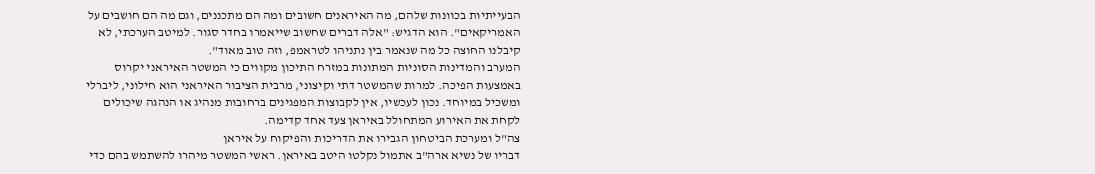הבעייתיות בכוונות שלהם, מה האיראנים חשובים ומה הם מתכננים, וגם מה הם חושבים על האמריקאים". הוא הדגיש: "אלה דברים שחשוב שייאמרו בחדר סגור. למיטב הערכתי, לא קיבלנו החוצה כל מה שנאמר בין נתניהו לטראמפ, וזה טוב מאוד".
המערב והמדינות הסוניות המתונות במזרח התיכון מקווים כי המשטר האיראני יקרוס באמצעות הפיכה. למרות שהמשטר דתי וקיצוני, מרבית הציבור האיראני הוא חילוני, ליברלי ומשכיל במיוחד. נכון לעכשיו, אין לקבוצות המפגינים ברחובות מנהיג או הנהגה שיכולים לקחת את האירוע המתחולל באיראן צעד אחד קדימה.
צה"ל ומערכת הביטחון הגבירו את הדריכות והפיקוח על איראן
דבריו של נשיא ארה"ב אתמול נקלטו היטב באיראן. ראשי המשטר מיהרו להשתמש בהם כדי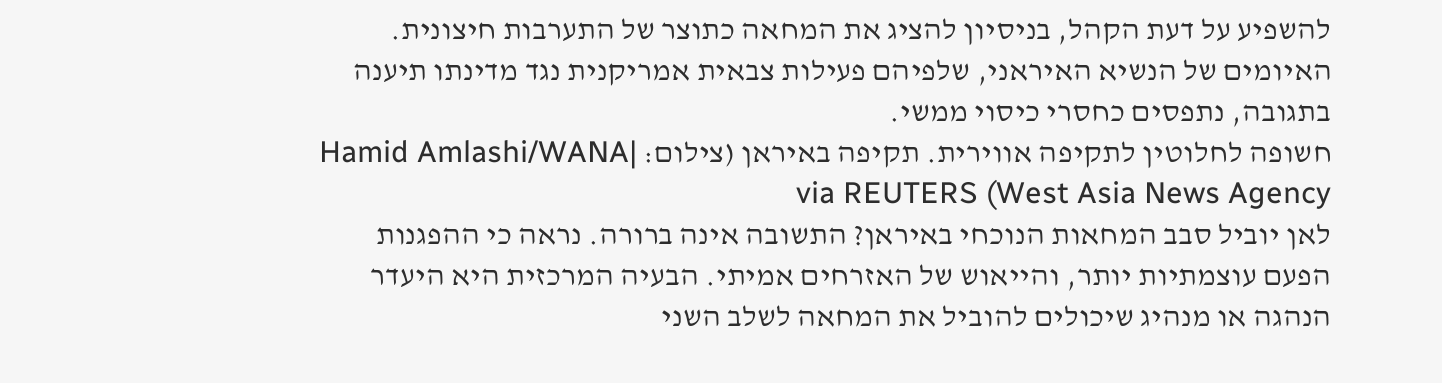להשפיע על דעת הקהל, בניסיון להציג את המחאה כתוצר של התערבות חיצונית. האיומים של הנשיא האיראני, שלפיהם פעילות צבאית אמריקנית נגד מדינתו תיענה בתגובה, נתפסים כחסרי כיסוי ממשי.
חשופה לחלוטין לתקיפה אווירית. תקיפה באיראן (צילום: Hamid Amlashi/WANA| West Asia News Agency) via REUTERS
לאן יוביל סבב המחאות הנוכחי באיראן? התשובה אינה ברורה. נראה כי ההפגנות הפעם עוצמתיות יותר, והייאוש של האזרחים אמיתי. הבעיה המרכזית היא היעדר הנהגה או מנהיג שיכולים להוביל את המחאה לשלב השני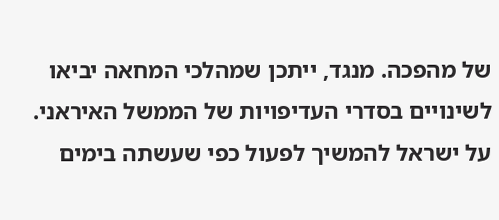של מהפכה. מנגד, ייתכן שמהלכי המחאה יביאו לשינויים בסדרי העדיפויות של הממשל האיראני. על ישראל להמשיך לפעול כפי שעשתה בימים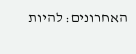האחרונים: להיות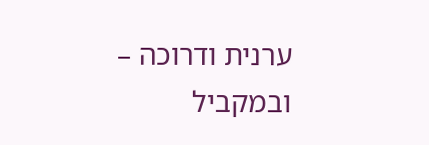ערנית ודרוכה – ובמקביל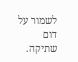לשמור על דום שתיקה.